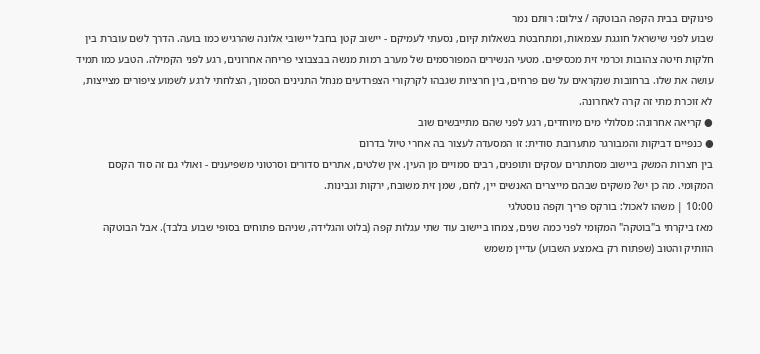פינוקים בבית הקפה הבוטקה / צילום: רותם נמר
שבוע לפני שישראל חוגגת עצמאות, ומתחבטת בשאלות קיום, נסעתי לעמיקם - יישוב קטן בחבל יישובי אלונה שהרגיש כמו בועה. הדרך לשם עוברת בין חלקות חיטה צהובות וכרמי זית מכסיפים. מטעי הנשירים המפורסמים של מערב רמות מנשה בבצבוצי פריחה אחרונים, רגע לפני הקמילה. הטבע כמו תמיד עושה את שלו. ברחובות שנקראים על שם פרחים, בין חרציות שגבהו לקרקורי הצפרדעים מנחל התנינים הסמוך, הצלחתי לרגע לשמוע ציפורים מצייצות, לא זוכרת מתי זה קרה לאחרונה.
● קריאה אחרונה: מסלולי מים מיוחדים, רגע לפני שהם מתייבשים שוב
● כנפיים דביקות והמבורגר מתערובת סודית: זו המסעדה לעצור בה אחרי טיול בדרום
בין חצרות המשק ביישוב מסתתרים עסקים ותופנים, רבים סמויים מן העין. אין שלטים, אתרים סדורים וסרטוני משפיענים - ואולי גם זה סוד הקסם המקומי. מה כן יש? משקים שבהם מייצרים האנשים יין, לחם, שמן זית משובח, ירקות וגבינות.
10:00 | משהו לאכול: בורקס פריך וקפה נוסטלגי
מאז ביקרתי ב"בוטקה" המקומי לפני כמה שנים, צמחו ביישוב עוד שתי עגלות קפה (בלוט והגלידה, שניהם פתוחים בסופי שבוע בלבד). אבל הבוטקה הוותיק והטוב (שפתוח רק באמצע השבוע) עדיין משמש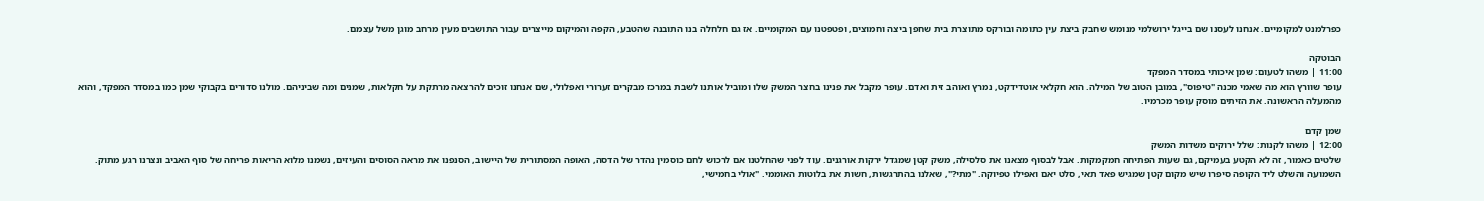כפרלמנט למקומיים. אנחנו לעסנו שם בייגל ירושלמי מנומש שחבק ביצת עין כתומה ובורקס מתוצרת בית שחפן ביצה וחמוצים, ופטפטנו עם המקומיים. אז גם חלחלה בנו התובנה שהטבע, הקפה והמיקום מייצרים עבור התושבים מעין מרחב מוגן משל עצמם.

הבוטקה
11:00 | משהו לטעום: שמן איכותי במסדר המפקד
עופר שוורץ הוא מה שאמי מכנה "טיפוס", במובן הטוב של המילה. הוא חקלאי אוטדידקט, נמרץ ואוהב זית ואדם. עופר מקבל את פנינו בחצר המשק שלו ומוביל אותנו לשבת במרכז מבקרים זערורי ואפלולי, שם אנחנו זוכים להרצאה מרתקת על חקלאות, שמנים ומה שביניהם. מולנו סדורים בקבוקי שמן כמו במסדר המפקד, והוא מהמעלה הראשונה. את הזיתים מוסק עופר מכרמיו.

שמן קדם
12:00 | משהו לקנות: שלל ירוקים משדות המשק
שלטים כאמור, זה לא הקטע בעמיקם, גם שעות הפתיחה חמקמקות. אבל לבסוף מצאנו את סלסילה, משק קטן שמגדל ירקות אורגנים. עוד לפני שהחלטנו אם לרכוש לחם כוסמין נהדר של הדסה, האופה המסתורית של היישוב, הסנפנו את מראה הסוסים והעיזים, נשמנו מלוא הריאות פריחה של סוף האביב ונצרנו רגע מתוק.
השמועה והשלט ליד הקופה סיפרו שיש מקום קטן שמגיש פאד תאי, סלט יאם ואפילו טפיוקה. "מתי?", שאלנו בהתרגשות, חשות את בלוטות האוממי. "אולי בחמישי,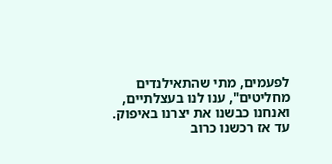לפעמים, מתי שהתאילנדים מחליטים", ענו לנו בעצלתיים, ואנחנו כבשנו את יצרנו באיפוק. עד אז רכשנו כרוב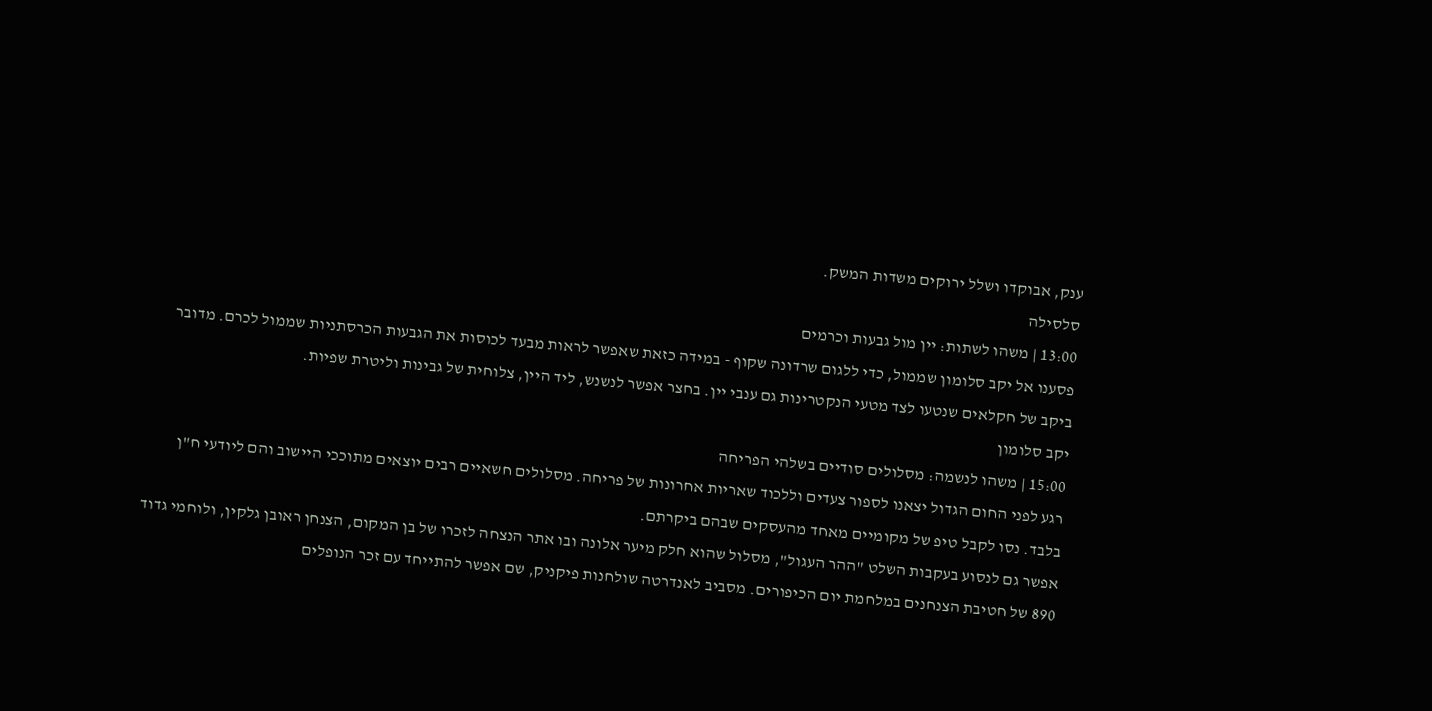ענק, אבוקדו ושלל ירוקים משדות המשק.
סלסילה
13:00 | משהו לשתות: יין מול גבעות וכרמים
פסענו אל יקב סלומון שממול, כדי ללגום שרדונה שקוף - במידה כזאת שאפשר לראות מבעד לכוסות את הגבעות הכרסתניות שממול לכרם. מדובר ביקב של חקלאים שנטעו לצד מטעי הנקטרינות גם ענבי יין. בחצר אפשר לנשנש, ליד היין, צלוחית של גבינות וליטרת שפיות.
יקב סלומון
15:00 | משהו לנשמה: מסלולים סודיים בשלהי הפריחה
רגע לפני החום הגדול יצאנו לספור צעדים וללכוד שאריות אחרונות של פריחה. מסלולים חשאיים רבים יוצאים מתוככי היישוב והם ליודעי ח"ן בלבד. נסו לקבל טיפ של מקומיים מאחד מהעסקים שבהם ביקרתם.
אפשר גם לנסוע בעקבות השלט "ההר העגול", מסלול שהוא חלק מיער אלונה ובו אתר הנצחה לזכרו של בן המקום, הצנחן ראובן גלקין, ולוחמי גדוד 890 של חטיבת הצנחנים במלחמת יום הכיפורים. מסביב לאנדרטה שולחנות פיקניק, שם אפשר להתייחד עם זכר הנופלים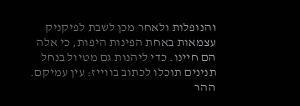והנופלות ולאחר מכן לשבת לפיקניק עצמאות באחת הפינות היפות, כי אלה הם חיינו. כדי ליהנות גם מטיול בנחל תנינים תוכלו לכתוב בווייז: עין עמיקם.
ההר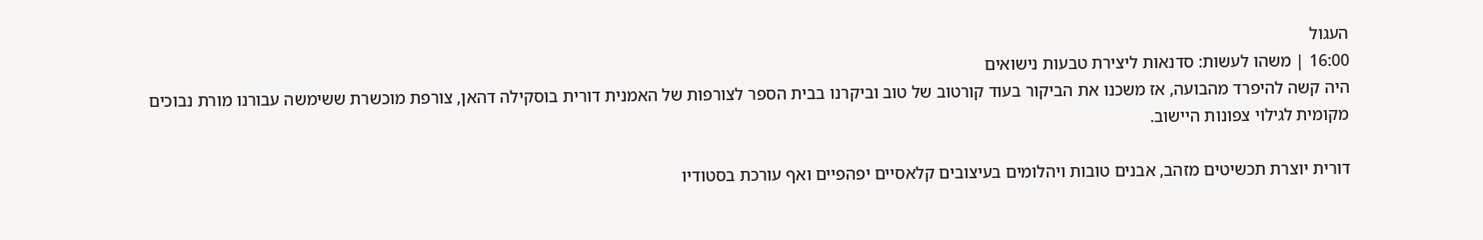העגול
16:00 | משהו לעשות: סדנאות ליצירת טבעות נישואים
היה קשה להיפרד מהבועה, אז משכנו את הביקור בעוד קורטוב של טוב וביקרנו בבית הספר לצורפות של האמנית דורית בוסקילה דהאן, צורפת מוכשרת ששימשה עבורנו מורת נבוכים מקומית לגילוי צפונות היישוב.

דורית יוצרת תכשיטים מזהב, אבנים טובות ויהלומים בעיצובים קלאסיים יפהפיים ואף עורכת בסטודיו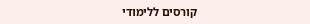קורסים ללימודי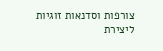צורפות וסדנאות זוגיות ליצירת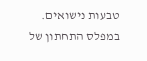טבעות נישואים.
במפלס התחתון של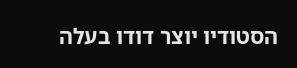הסטודיו יוצר דודו בעלה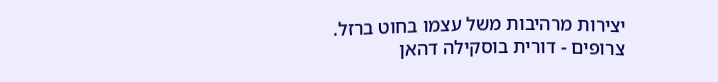יצירות מרהיבות משל עצמו בחוט ברזל.
צרופים - דורית בוסקילה דהאן